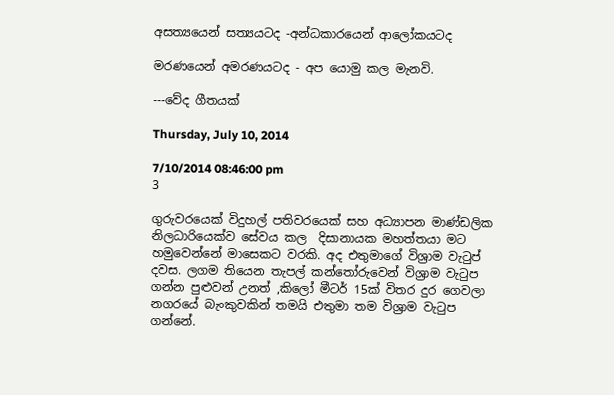අසත්‍යයෙන් සත්‍යයටද -අන්ධකාරයෙන් ආලෝකයටද

මරණයෙන් අමරණයටද - අප යොමු කල මැනවි.

---වේද ගීතයක්

Thursday, July 10, 2014

7/10/2014 08:46:00 pm
3

ගුරුවරයෙක් විදුහල් පතිවරයෙක් සහ අධ්‍යාපන මාණ්ඩලික නිලධාරියෙක්ව සේවය කල  දිසානායක මහත්තයා මට හමුවෙන්නේ මාසෙකට වරකි. අද එතුමාගේ විශ්‍රාම වැටුප් දවස. ලගම තියෙන තැපල් කන්තෝරුවෙන් විශ්‍රාම වැටුප ගන්න පුළුවන් උනත් ,කිලෝ මීටර් 15ක් විතර දුර ගෙවලා නගරයේ බැංකුවකින් තමයි එතුමා තම විශ්‍රාම වැටුප ගන්නේ.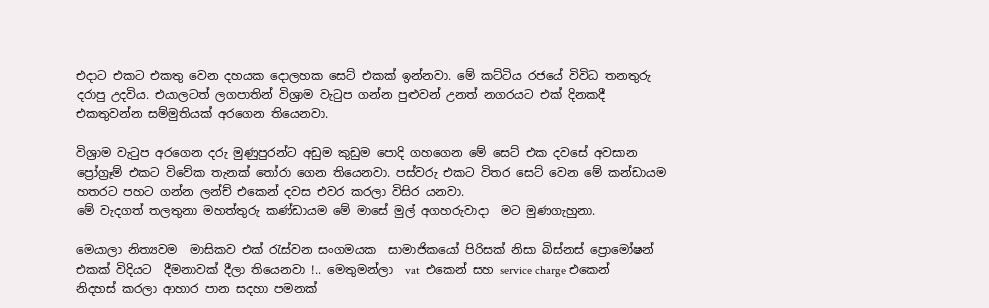එදාට එකට එකතු වෙන දහයක දොලහක සෙට් එකක් ඉන්නවා. මේ කට්ටිය රජයේ විවිධ තනතුරු දරාපු උදවිය. එයාලටත් ලගපාතින් විශ්‍රාම වැටුප ගන්න පුළුවන් උනත් නගරයට එක් දිනකදී එකතුවන්න සම්මුතියක් අරගෙන තියෙනවා.

විශ්‍රාම වැටුප අරගෙන දරු මුණුපුරන්ට අඩුම කුඩුම පොදි ගහගෙන මේ සෙට් එක දවසේ අවසාන ප්‍රෝග්‍රෑම් එකට විවේක තැනක් තෝරා ගෙන තියෙනවා. පස්වරු එකට විතර සෙට් වෙන මේ කන්ඩායම හතරට පහට ගන්න ලන්ච් එකෙන් දවස එවර කරලා විසිර යනවා.
මේ වැදගත් තලතුනා මහත්තුරු කණ්ඩායම මේ මාසේ මුල් අගහරුවාදා  මට මුණගැහුනා.

මෙයාලා නිත්‍යවම  මාසිකව එක් රැස්වන සංගමයක  සාමාජිකයෝ පිරිසක් නිසා බිස්නස් ප්‍රොමෝෂන් එකක් විදියට  දීමනාවක් දීලා තියෙනවා !.. මෙතුමන්ලා  vat  එකෙන් සහ service charge එකෙන් නිදහස් කරලා ආහාර පාන සදහා පමනක්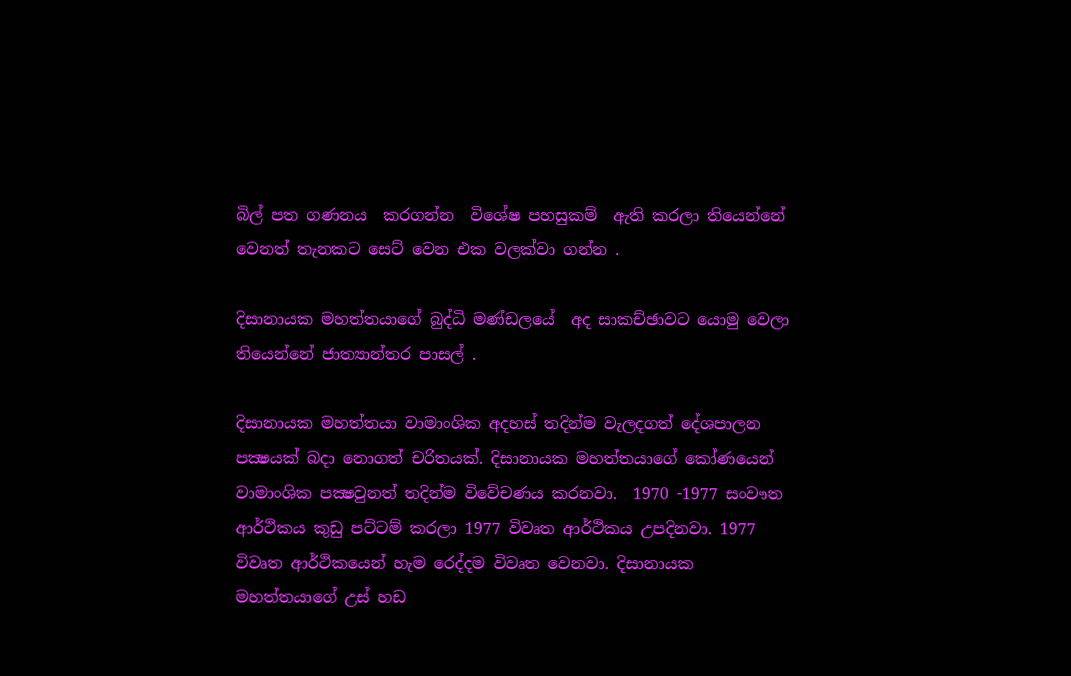බිල් පත ගණනය  කරගන්න  විශේෂ පහසුකම්  ඇති කරලා තියෙන්නේ වෙනත් තැනකට සෙට් වෙන එක වලක්වා ගන්න .

දිසානායක මහත්තයාගේ බුද්ධි මණ්ඩලයේ  අද සාකච්ඡාවට යොමු වෙලා තියෙන්නේ ජාත්‍යාන්තර පාසල් .

දිසානායක මහත්තයා වාමාංශික අදහස් තදින්ම වැලදගත් දේශපාලන පක්‍ෂයක් බදා නොගත් චරිතයක්. දිසානායක මහත්තයාගේ කෝණයෙන් වාමාංශික පක්‍ෂවුනත් තදින්ම විවේචණය කරනවා.  1970 -1977 සංවෟත ආර්ථිකය කුඩු පට්ටම් කරලා 1977 විවෘත ආර්ථිකය උපදිනවා. 1977 විවෘත ආර්ථිකයෙන් හැම රෙද්දම විවෘත වෙනවා. දිසානායක මහත්තයාගේ උස් හඩ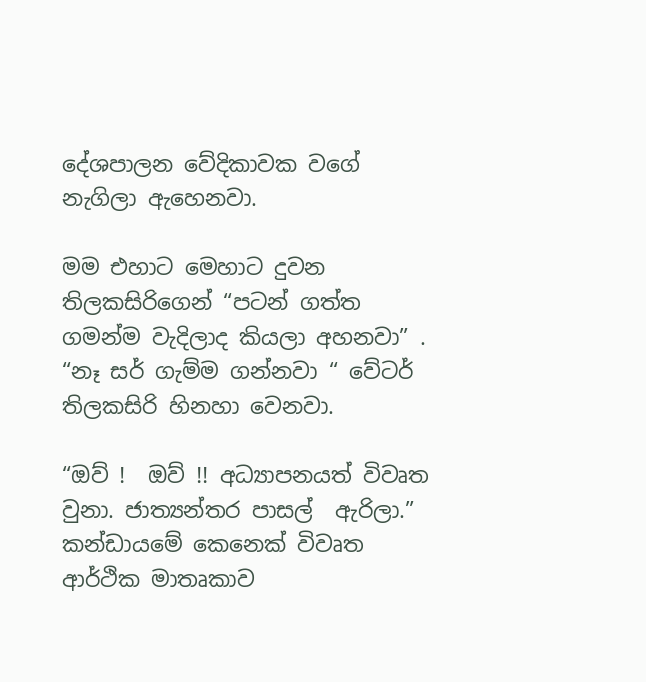දේශපාලන වේදිකාවක වගේ නැගිලා ඇහෙනවා.

මම එහාට මෙහාට දුවන තිලකසිරිගෙන් “පටන් ගත්ත ගමන්ම වැදිලාද කියලා අහනවා” . “නෑ සර් ගැම්ම ගන්නවා “ වේටර් තිලකසිරි හිනහා වෙනවා.

“ඔව් !  ඔව් !! අධ්‍යාපනයත් විවෘත වුනා. ජාත්‍යන්තර පාසල්  ඇරිලා.”  කන්ඩායමේ කෙනෙක් විවෘත ආර්ථික මාතෘකාව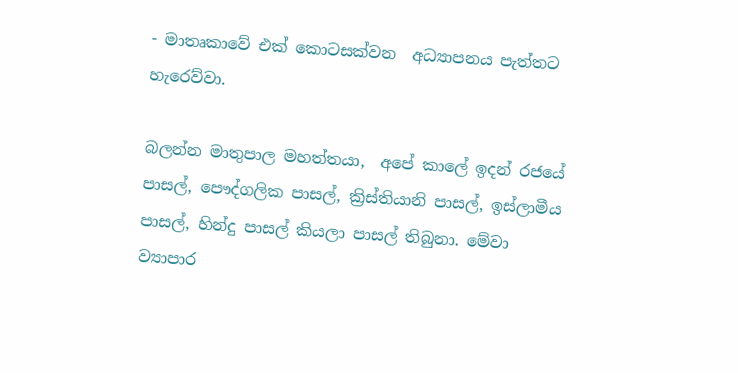- මාතෘකාවේ එක් කොටසක්වන  අධ්‍යාපනය පැත්තට හැරෙව්වා.

බලන්න මාතුපාල මහත්තයා,  අපේ කාලේ ඉදන් රජයේ පාසල්, පෞද්ගලික පාසල්, ක්‍රිස්‌තියානි පාසල්, ඉස්‌ලාමීය පාසල්, හින්දු පාසල් කියලා පාසල් තිබුනා. මේවා ව්‍යාපාර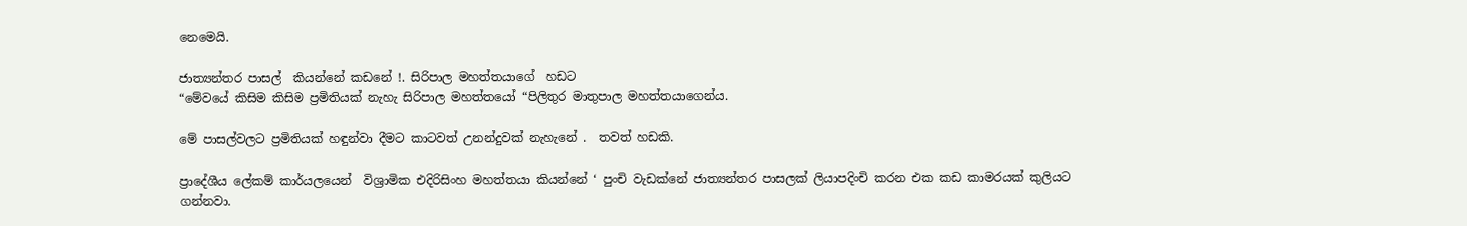නෙමෙයි.

ජාත්‍යන්තර පාසල්  කියන්නේ කඩනේ !. සිරිපාල මහත්තයාගේ  හඩට
“මේවයේ කිසිම කිසිම ප්‍රමිතියක් නැහැ සිරිපාල මහත්තයෝ “පිලිතුර මාතුපාල මහත්තයාගෙන්ය.

මේ පාසල්වලට ප්‍රමිතියක්‌ හඳුන්වා දීමට කාටවත් උනන්දුවක්‌ නැහැනේ .  තවත් හඩකි.

ප්‍රාදේශීය ලේකම් කාර්යලයෙන්  විශ්‍රාමික එදිරිසිංහ මහත්තයා කියන්නේ ‘ පුංචි වැඩක්නේ ජාත්‍යන්තර පාසලක් ලියාපදිංචි කරන එක කඩ කාමරයක්‌ කුලියට ගන්නවා.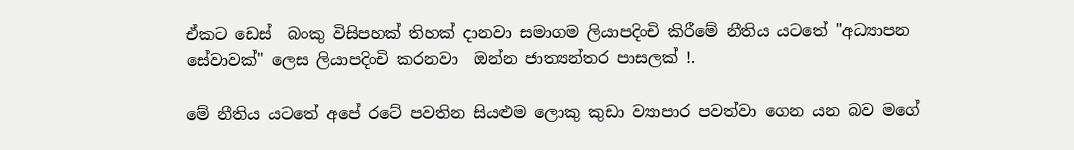ඒකට ඩෙස්‌  බංකු විසිපහක් තිහක් දානවා සමාගම ලියාපදිංචි කිරීමේ නීතිය යටතේ "අධ්‍යාපන සේවාවක්‌" ලෙස ලියාපදිංචි කරනවා  ඔන්න ජාත්‍යන්තර පාසලක් !.

මේ නීතිය යටතේ අපේ රටේ පවතින සියළුම ලොකු කුඩා ව්‍යාපාර පවත්වා ගෙන යන බව මගේ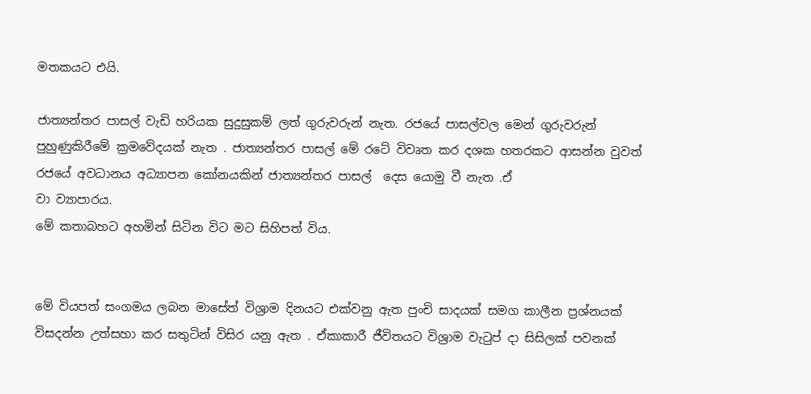මතකයට එයි.

ජාත්‍යන්තර පාසල් වැඩි හරියක සුදුසුකම් ලත් ගුරුවරුන් නැත. රජයේ පාසල්වල මෙන් ගුරුවරුන් පුහුණුකිරීමේ ක්‍රමවේදයක් නැත . ජාත්‍යන්තර පාසල් මේ රටේ විවෘත කර දශක හතරකට ආසන්න වුවත් රජයේ අවධානය අධ්‍යාපන කෝනයකින් ජාත්‍යන්තර පාසල්  දෙස යොමු වී නැත .ඒ
වා ව්‍යාපාරය.
මේ කතාබහට අහමින් සිටින විට මට සිහිපත් විය.


මේ වියපත් සංගමය ලබන මාසේත් විශ්‍රාම දිනයට එක්වනු ඇත පුංචි සාදයක් සමග කාලීන ප්‍රශ්නයක් විසදන්න උත්සහා කර සතුටින් විසිර යනු ඇත . ඒකාකාරී ජීවිතයට විශ්‍රාම වැටුප් දා සිසිලක් පවනක්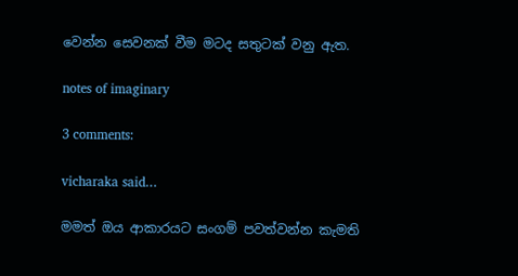වෙන්න සෙවනක් වීම මටද සතුටක් වනු ඇත.

notes of imaginary

3 comments:

vicharaka said...

මමත් ඔය ආකාරයට සංගම් පවත්වන්න කැමති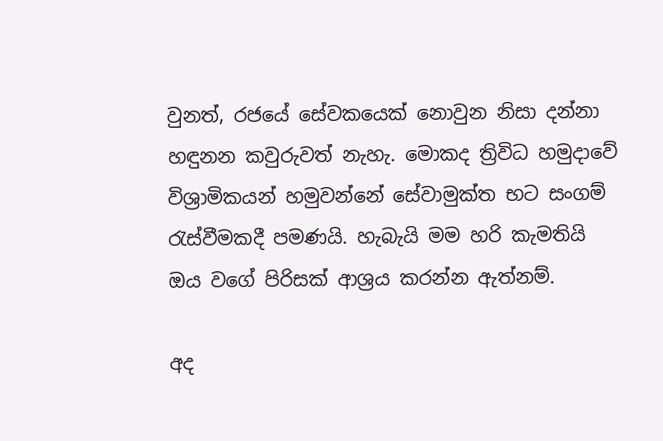වුනත්, රජයේ සේවකයෙක් නොවුන නිසා දන්නා හඳුනන කවුරුවත් නැහැ. මොකද ත්‍රිවිධ හමුදාවේ විශ්‍රාමිකයන් හමුවන්නේ සේවාමුක්ත භට සංගම් රැස්වීමකදී පමණයි. හැබැයි මම හරි කැමතියි ඔය වගේ පිරිසක් ආශ්‍රය කරන්න ඇත්නම්.

අද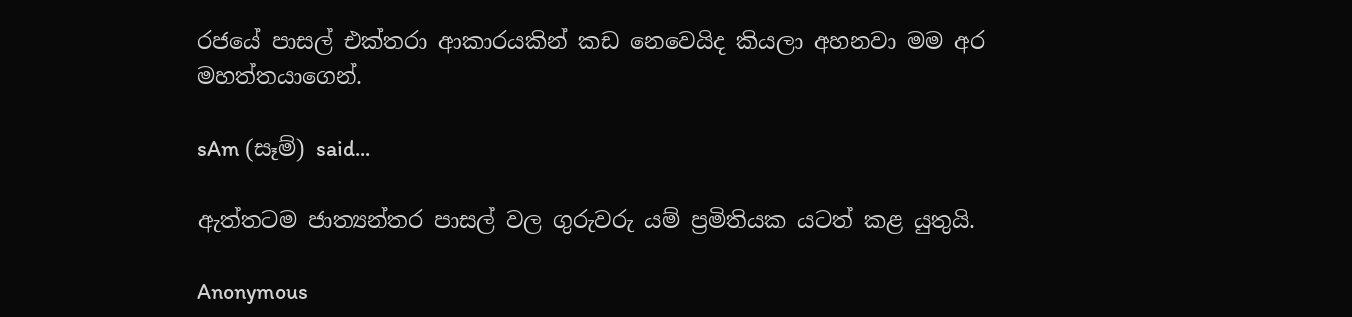රජයේ පාසල් එක්තරා ආකාරයකින් කඩ නෙවෙයිද කියලා අහනවා මම අර මහත්තයාගෙන්.

sAm (සෑම්) said...

ඇත්තටම ජාත්‍යන්තර පාසල් වල ගුරුවරු යම් ප්‍රමිතියක යටත් කළ යුතුයි.

Anonymous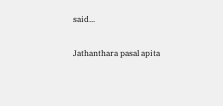said...

Jathanthara pasal apita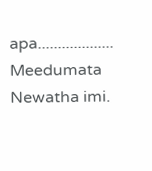apa...................
Meedumata Newatha imi.